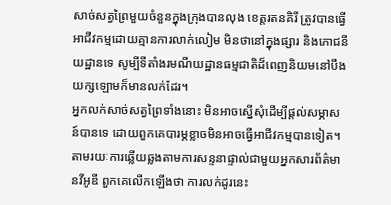សាច់សត្វព្រៃមួយចំនួនក្នុងក្រុងបានលុង ខេត្តរតនគិរី ត្រូវបានធ្វើអាជីវកម្មដោយគ្មានការលាក់លៀម មិនថានៅក្នុងផ្សារ និងភោជនីយដ្ឋានទេ សូម្បីទីតាំងរមណីយដ្ឋានធម្មជាតិដ៏ពេញនិយមនៅបឹងយក្សឡោមក៏មានលក់ដែរ។
អ្នកលក់សាច់សត្វព្រៃទាំងនោះ មិនអាចស្នើសុំដើម្បីផ្ដល់សម្ភាសន៍បានទេ ដោយពួកគេបារម្ភខ្លាចមិនអាចធ្វើអាជីវកម្មបានទៀត។ តាមរយៈការឆ្លើយឆ្លងតាមការសន្ទនាផ្ទាល់ជាមួយអ្នកសារព័ត៌មានវីអូឌី ពួកគេលើកឡើងថា ការលក់ដូរនេះ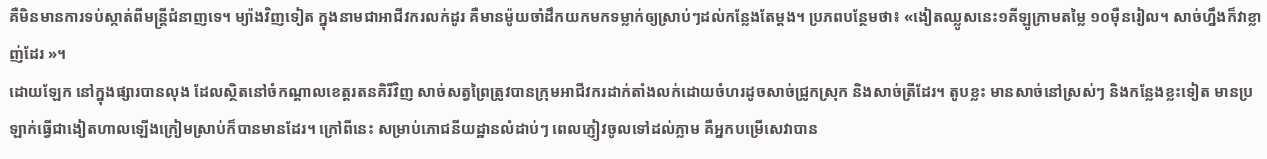គឺមិនមានការទប់ស្កាត់ពីមន្ត្រីជំនាញទេ។ ម្យ៉ាងវិញទៀត ក្នុងនាមជាអាជីវករលក់ដូរ គឺមានម៉ូយចាំដឹកយកមកទម្លាក់ឲ្យស្រាប់ៗដល់កន្លែងតែម្ដង។ ប្រភពបន្ថែមថា៖ «ងៀតឈ្លូសនេះ១គីឡូក្រាមតម្លៃ ១០ម៉ឺនរៀល។ សាច់ហ្នឹងក៏វាខ្លាញ់ដែរ »។
ដោយឡែក នៅក្នុងផ្សារបានលុង ដែលស្ថិតនៅចំកណ្ដាលខេត្តរតនគិរីវិញ សាច់សត្វព្រៃត្រូវបានក្រុមអាជីវករដាក់តាំងលក់ដោយចំហរដូចសាច់ជ្រូកស្រុក និងសាច់ត្រីដែរ។ តូបខ្លះ មានសាច់នៅស្រស់ៗ និងកន្លែងខ្លះទៀត មានប្រឡាក់ធ្វើជាងៀតហាលឡើងក្រៀមស្រាប់ក៏បានមានដែរ។ ក្រៅពីនេះ សម្រាប់ភោជនីយដ្ឋានលំដាប់ៗ ពេលភ្ញៀវចូលទៅដល់ភ្លាម គឺអ្នកបម្រើសេវាបាន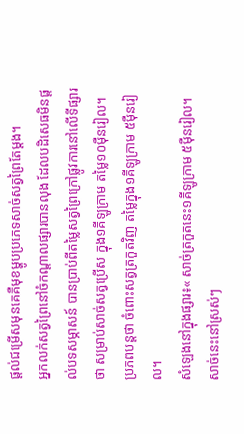ផ្ដល់ជម្រើសមុនគេគឺមុខម្ហូបប្រភេទសាច់សត្វព្រៃតែម្ដង។
អ្នកលក់សត្វព្រៃនៅចំកណ្ដាលផ្សារបានលុង ដែលបដិសេធមិនផ្ដល់បទសម្ភាសន៍ បានប្រាប់ពីតម្លៃសត្វព្រៃក្រៅផ្លូវការនៅលើទីផ្សារថា សម្រាប់សាច់សត្វប្រើស ក្នុង១គីឡូក្រាម តម្លៃ១០ម៉ឺនរៀល។ ប្រភពបន្តថា ចំពោះសត្វត្រកួតវិញ តម្លៃក្នុង១គីឡូក្រាម ៥ម៉ឺនរៀល។
សំឡេងនៅក្នុងផ្សារ៖« សាច់ត្រកួតនេះ១គីឡូក្រាម ៥ម៉ឺនរៀល។ សាច់នេះនៅស្រស់ៗ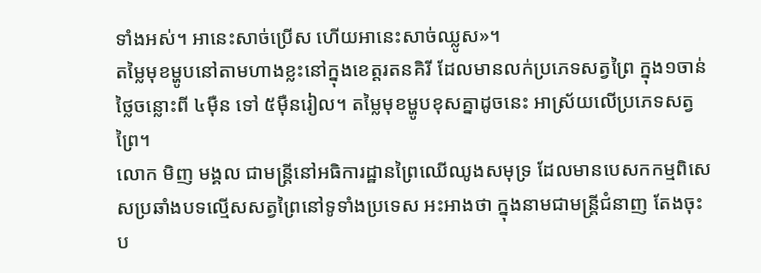ទាំងអស់។ អានេះសាច់ប្រើស ហើយអានេះសាច់ឈ្លូស»។
តម្លៃមុខម្ហូបនៅតាមហាងខ្លះនៅក្នុងខេត្តរតនគិរី ដែលមានលក់ប្រភេទសត្វព្រៃ ក្នុង១ចាន់ ថ្លៃចន្លោះពី ៤ម៉ឺន ទៅ ៥ម៉ឺនរៀល។ តម្លៃមុខម្ហូបខុសគ្នាដូចនេះ អាស្រ័យលើប្រភេទសត្វព្រៃ។
លោក មិញ មង្គល ជាមន្ត្រីនៅអធិការដ្ឋានព្រៃឈើឈូងសមុទ្រ ដែលមានបេសកកម្មពិសេសប្រឆាំងបទល្មើសសត្វព្រៃនៅទូទាំងប្រទេស អះអាងថា ក្នុងនាមជាមន្ត្រីជំនាញ តែងចុះប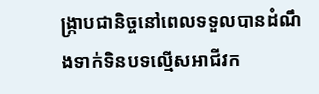ង្ក្រាបជានិច្ចនៅពេលទទួលបានដំណឹងទាក់ទិនបទល្មើសអាជីវក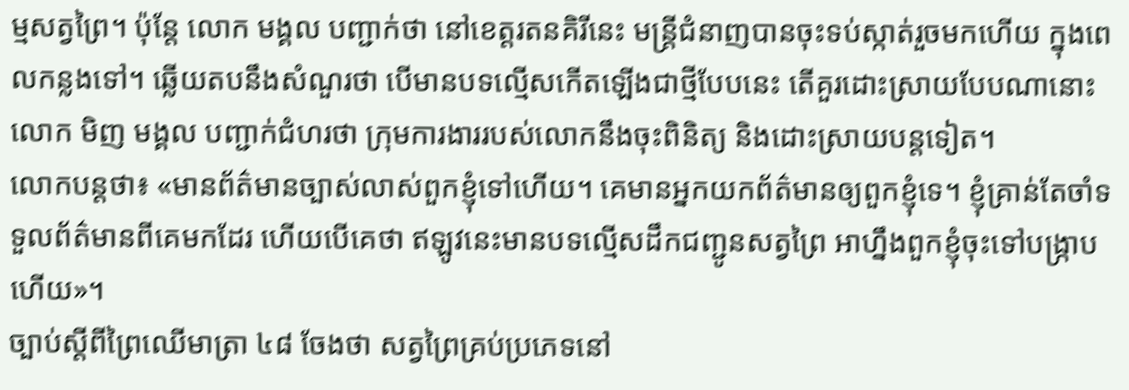ម្មសត្វព្រៃ។ ប៉ុន្តែ លោក មង្គល បញ្ជាក់ថា នៅខេត្តរតនគិរីនេះ មន្ត្រីជំនាញបានចុះទប់ស្កាត់រួចមកហើយ ក្នុងពេលកន្លងទៅ។ ឆ្លើយតបនឹងសំណួរថា បើមានបទល្មើសកើតឡើងជាថ្មីបែបនេះ តើគួរដោះស្រាយបែបណានោះ លោក មិញ មង្គល បញ្ជាក់ជំហរថា ក្រុមការងាររបស់លោកនឹងចុះពិនិត្យ និងដោះស្រាយបន្តទៀត។
លោកបន្តថា៖ «មានព័ត៌មានច្បាស់លាស់ពួកខ្ញុំទៅហើយ។ គេមានអ្នកយកព័ត៌មានឲ្យពួកខ្ញុំទេ។ ខ្ញុំគ្រាន់តែចាំទទួលព័ត៌មានពីគេមកដែរ ហើយបើគេថា ឥឡូវនេះមានបទល្មើសដឹកជញ្ជូនសត្វព្រៃ អាហ្នឹងពួកខ្ញុំចុះទៅបង្ក្រាបហើយ»។
ច្បាប់ស្ដីពីព្រៃឈើមាត្រា ៤៨ ចែងថា សត្វព្រៃគ្រប់ប្រភេទនៅ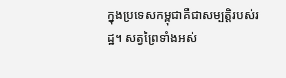ក្នុងប្រទេសកម្ពុជាគឺជាសម្បត្តិរបស់រដ្ឋ។ សត្វព្រៃទាំងអស់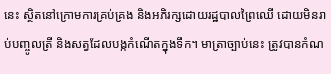នេះ ស្ថិតនៅក្រោមការគ្រប់គ្រង និងអភិរក្សដោយរដ្ឋបាលព្រៃឈើ ដោយមិនរាប់បញ្ចូលត្រី និងសត្វដែលបង្កកំណើតក្នុងទឹក។ មាត្រាច្បាប់នេះ ត្រូវបានកំណ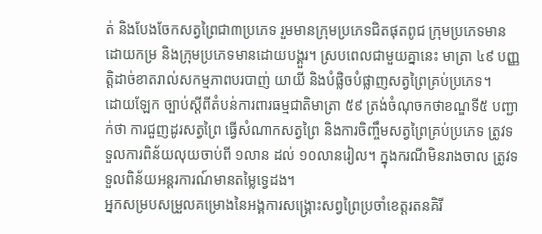ត់ និងបែងចែកសត្វព្រៃជា៣ប្រភេទ រួមមានក្រុមប្រភេទជិតផុតពូជ ក្រុមប្រភេទមានដោយកម្រ និងក្រុមប្រភេទមានដោយបង្គួរ។ ស្របពេលជាមួយគ្នានេះ មាត្រា ៤៩ បញ្ញត្តិដាច់ខាតរាល់សកម្មភាពបរបាញ់ យាយី និងបំផ្លិចបំផ្លាញសត្វព្រៃគ្រប់ប្រភេទ។
ដោយឡែក ច្បាប់ស្ដីពីតំបន់ការពារធម្មជាតិមាត្រា ៥៩ ត្រង់ចំណុចកថាខណ្ឌទី៥ បញ្ជាក់ថា ការជួញដូរសត្វព្រៃ ធ្វើសំណាកសត្វព្រៃ និងការចិញ្ចឹមសត្វព្រៃគ្រប់ប្រភេទ ត្រូវទទួលការពិន័យលុយចាប់ពី ១លាន ដល់ ១០លានរៀល។ ក្នុងករណីមិនរាងចាល ត្រូវទទួលពិន័យអន្តរការណ៍មានតម្លៃទ្វេដង។
អ្នកសម្របសម្រួលគម្រោងនៃអង្គការសង្គ្រោះសព្វព្រៃប្រចាំខេត្តរតនគិរី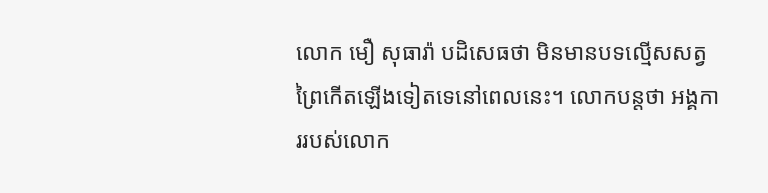លោក មឿ សុធារ៉ា បដិសេធថា មិនមានបទល្មើសសត្វព្រៃកើតឡើងទៀតទេនៅពេលនេះ។ លោកបន្តថា អង្គការរបស់លោក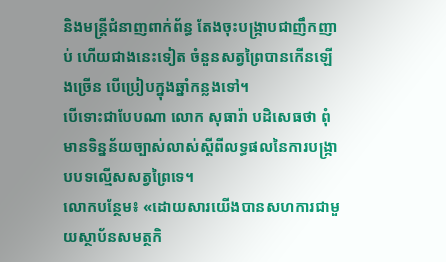និងមន្ត្រីជំនាញពាក់ព័ន្ធ តែងចុះបង្ក្រាបជាញឹកញាប់ ហើយជាងនេះទៀត ចំនួនសត្វព្រៃបានកើនឡើងច្រើន បើប្រៀបក្នុងឆ្នាំកន្លងទៅ។
បើទោះជាបែបណា លោក សុធារ៉ា បដិសេធថា ពុំមានទិន្នន័យច្បាស់លាស់ស្ដីពីលទ្ធផលនៃការបង្ក្រាបបទល្មើសសត្វព្រៃទេ។
លោកបន្ថែម៖ «ដោយសារយើងបានសហការជាមួយស្ថាប័នសមត្ថកិ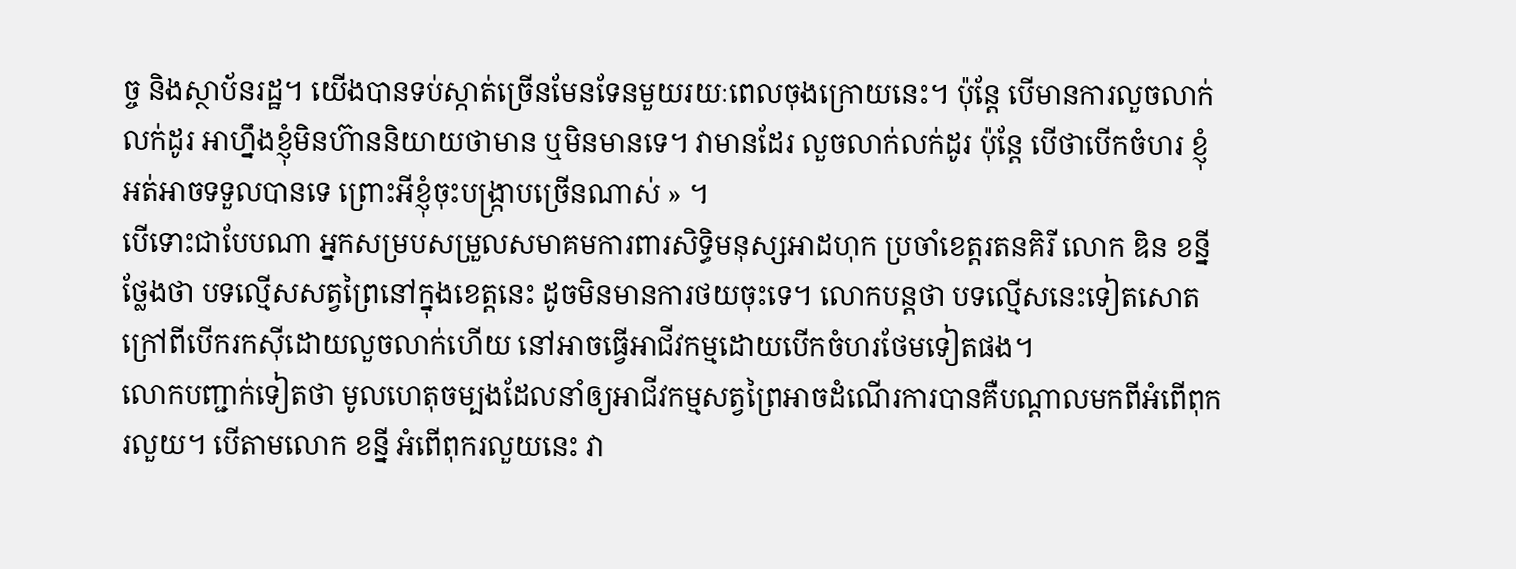ច្ច និងស្ថាប័នរដ្ឋ។ យើងបានទប់ស្កាត់ច្រើនមែនទែនមួយរយៈពេលចុងក្រោយនេះ។ ប៉ុន្តែ បើមានការលួចលាក់លក់ដូរ អាហ្នឹងខ្ញុំមិនហ៊ាននិយាយថាមាន ឬមិនមានទេ។ វាមានដែរ លួចលាក់លក់ដូរ ប៉ុន្តែ បើថាបើកចំហរ ខ្ញុំអត់អាចទទួលបានទេ ព្រោះអីខ្ញុំចុះបង្ក្រាបច្រើនណាស់ » ។
បើទោះជាបែបណា អ្នកសម្របសម្រួលសមាគមការពារសិទ្ធិមនុស្សអាដហុក ប្រចាំខេត្តរតនគិរី លោក ឌិន ខន្នី ថ្លែងថា បទល្មើសសត្វព្រៃនៅក្នុងខេត្តនេះ ដូចមិនមានការថយចុះទេ។ លោកបន្តថា បទល្មើសនេះទៀតសោត ក្រៅពីបើករកស៊ីដោយលួចលាក់ហើយ នៅអាចធ្វើអាជីវកម្មដោយបើកចំហរថែមទៀតផង។
លោកបញ្ជាក់ទៀតថា មូលហេតុចម្បងដែលនាំឲ្យអាជីវកម្មសត្វព្រៃអាចដំណើរការបានគឺបណ្ដាលមកពីអំពើពុករលួយ។ បើតាមលោក ខន្នី អំពើពុករលួយនេះ វា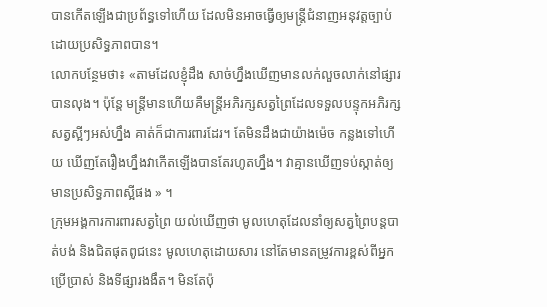បានកើតឡើងជាប្រព័ន្ធទៅហើយ ដែលមិនអាចធ្វើឲ្យមន្ត្រីជំនាញអនុវត្តច្បាប់ដោយប្រសិទ្ធភាពបាន។
លោកបន្ថែមថា៖ «តាមដែលខ្ញុំដឹង សាច់ហ្នឹងឃើញមានលក់លួចលាក់នៅផ្សារបានលុង។ ប៉ុន្តែ មន្ត្រីមានហើយគឺមន្ត្រីអភិរក្សសត្វព្រៃដែលទទួលបន្ទុកអភិរក្សសត្វស្អីៗអស់ហ្នឹង គាត់ក៏ជាការពារដែរ។ តែមិនដឹងជាយ៉ាងម៉េច កន្លងទៅហើយ ឃើញតែរឿងហ្នឹងវាកើតឡើងបានតែរហូតហ្នឹង។ វាគ្មានឃើញទប់ស្កាត់ឲ្យមានប្រសិទ្ធភាពស្អីផង » ។
ក្រុមអង្គការការពារសត្វព្រៃ យល់ឃើញថា មូលហេតុដែលនាំឲ្យសត្វព្រៃបន្តបាត់បង់ និងជិតផុតពូជនេះ មូលហេតុដោយសារ នៅតែមានតម្រូវការខ្ពស់ពីអ្នកប្រើប្រាស់ និងទីផ្សារងងឹត។ មិនតែប៉ុ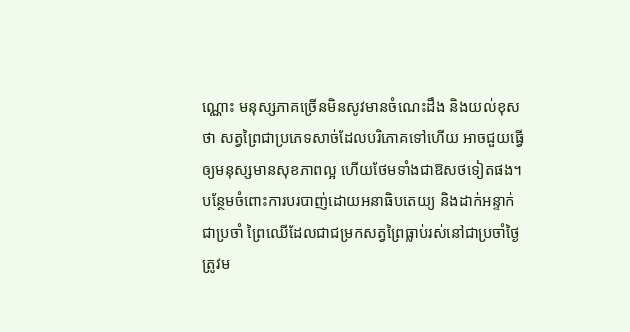ណ្ណោះ មនុស្សភាគច្រើនមិនសូវមានចំណេះដឹង និងយល់ខុសថា សត្វព្រៃជាប្រភេទសាច់ដែលបរិភោគទៅហើយ អាចជួយធ្វើឲ្យមនុស្សមានសុខភាពល្អ ហើយថែមទាំងជាឱសថទៀតផង។
បន្ថែមចំពោះការបរបាញ់ដោយអនាធិបតេយ្យ និងដាក់អន្ទាក់ជាប្រចាំ ព្រៃឈើដែលជាជម្រកសត្វព្រៃធ្លាប់រស់នៅជាប្រចាំថ្ងៃ ត្រូវម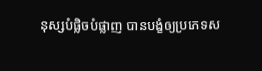នុស្សបំផ្លិចបំផ្លាញ បានបង្ខំឲ្យប្រភេទស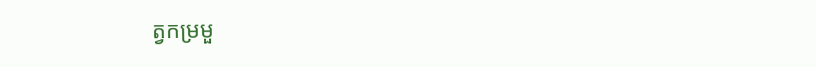ត្វកម្រមួ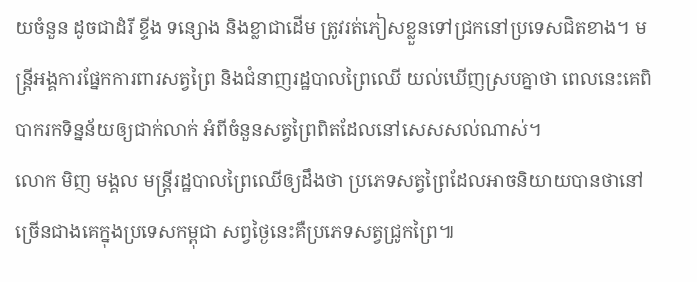យចំនួន ដូចជាដំរី ខ្ទីង ទន្សោង និងខ្លាជាដើម ត្រូវរត់ភៀសខ្លួនទៅជ្រកនៅប្រទេសជិតខាង។ មន្ត្រីអង្គការផ្នែកការពារសត្វព្រៃ និងជំនាញរដ្ឋបាលព្រៃឈើ យល់ឃើញស្របគ្នាថា ពេលនេះគេពិបាករកទិន្នន័យឲ្យជាក់លាក់ អំពីចំនួនសត្វព្រៃពិតដែលនៅសេសសល់ណាស់។
លោក មិញ មង្គល មន្ត្រីរដ្ឋបាលព្រៃឈើឲ្យដឹងថា ប្រភេទសត្វព្រៃដែលអាចនិយាយបានថានៅច្រើនជាងគេក្នុងប្រទេសកម្ពុជា សព្វថ្ងៃនេះគឺប្រភេទសត្វជ្រូកព្រៃ៕